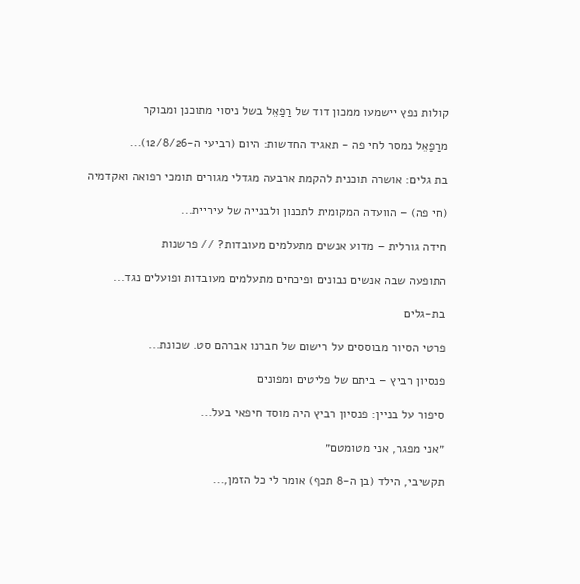קולות נפץ יישמעו ממכון דוד של רַפַאֵל בשל ניסוי מתוכנן ומבוקר

מרַפַאֵל נמסר לחי פה - תאגיד החדשות: היום (רביעי ה-12/8/26)...

בת גלים: אושרה תוכנית להקמת ארבעה מגדלי מגורים תומכי רפואה ואקדמיה

(חי פה) – הוועדה המקומית לתכנון ולבנייה של עיריית...

חידה גורלית – מדוע אנשים מתעלמים מעובדות? // פרשנות

התופעה שבה אנשים נבונים ופיכחים מתעלמים מעובדות ופועלים נגד...

בת-גלים

פרטי הסיור מבוססים על רישום של חברנו אברהם סט. שכונת...

פנסיון רביץ – ביתם של פליטים ומפונים

סיפור על בניין: פנסיון רביץ היה מוסד חיפאי בעל...

״אני מפגר, אני מטומטם״

תקשיבי, הילד (בן ה-8 תכף) אומר לי כל הזמן,...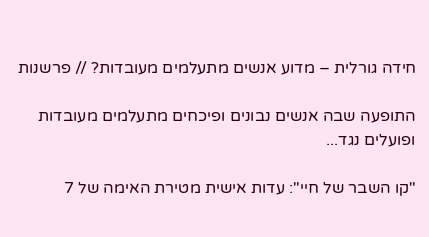חידה גורלית – מדוע אנשים מתעלמים מעובדות? // פרשנות

התופעה שבה אנשים נבונים ופיכחים מתעלמים מעובדות ופועלים נגד...

"קו השבר של חיי": עדות אישית מטירת האימה של 7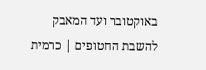באוקטובר ועד המאבק להשבת החטופים | כרמית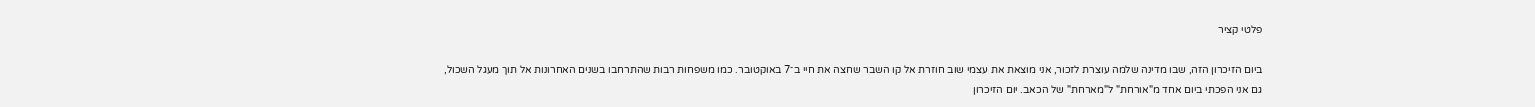פלטי קציר

ביום הזיכרון הזה, שבו מדינה שלמה עוצרת לזכור, אני מוצאת את עצמי שוב חוזרת אל קו השבר שחצה את חיי ב־7 באוקטובר. כמו משפחות רבות שהתרחבו בשנים האחרונות אל תוך מעגל השכול, גם אני הפכתי ביום אחד מ"אורחת" ל"מארחת" של הכאב. יום הזיכרון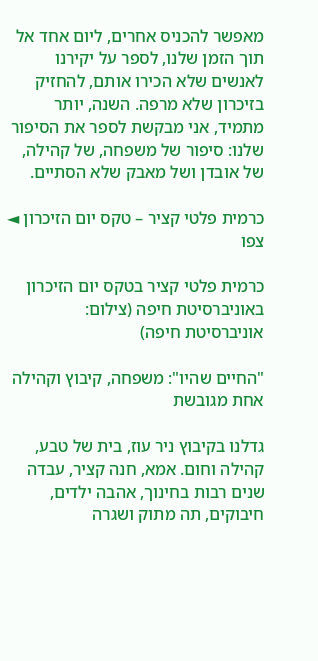מאפשר להכניס אחרים, ליום אחד אל תוך הזמן שלנו, לספר על יקירנו לאנשים שלא הכירו אותם, להחזיק בזיכרון שלא מרפה. השנה, יותר מתמיד, אני מבקשת לספר את הסיפור שלנו: סיפור של משפחה, של קהילה, של אובדן ושל מאבק שלא הסתיים.

כרמית פלטי קציר – טקס יום הזיכרון ◄ צפו

כרמית פלטי קציר בטקס יום הזיכרון באוניברסיטת חיפה (צילום: אוניברסיטת חיפה)

"החיים שהיו": משפחה, קיבוץ וקהילה אחת מגובשת

גדלנו בקיבוץ ניר עוז, בית של טבע, קהילה וחום. אמא, חנה קציר, עבדה שנים רבות בחינוך, אהבה ילדים, חיבוקים, תה מתוק ושגרה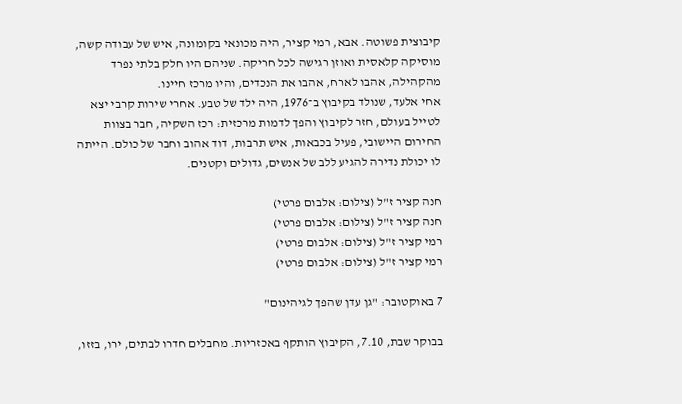קיבוצית פשוטה. אבא, רמי קציר, היה מכונאי בקומונה, איש של עבודה קשה, מוסיקה קלאסית ואוזן רגישה לכל חריקה. שניהם היו חלק בלתי נפרד מהקהילה, אהבו לארח, אהבו את הנכדים, והיו מרכז חיינו.
אחי אלעד, שנולד בקיבוץ ב־1976, היה ילד של טבע. אחרי שירות קרבי יצא לטייל בעולם, חזר לקיבוץ והפך לדמות מרכזית: רכז השקיה, חבר בצוות החירום היישובי, פעיל בכבאות, איש תרבות, דוד אהוב וחבר של כולם. הייתה לו יכולת נדירה להגיע ללב של אנשים, גדולים וקטנים.

חנה קציר ז"ל (צילום: אלבום פרטי)
חנה קציר ז"ל (צילום: אלבום פרטי)
רמי קציר ז"ל (צילום: אלבום פרטי)
רמי קציר ז"ל (צילום: אלבום פרטי)

7 באוקטובר: "גן עדן שהפך לגיהינום"

בבוקר שבת, 7.10, הקיבוץ הותקף באכזריות. מחבלים חדרו לבתים, ירו, בזזו,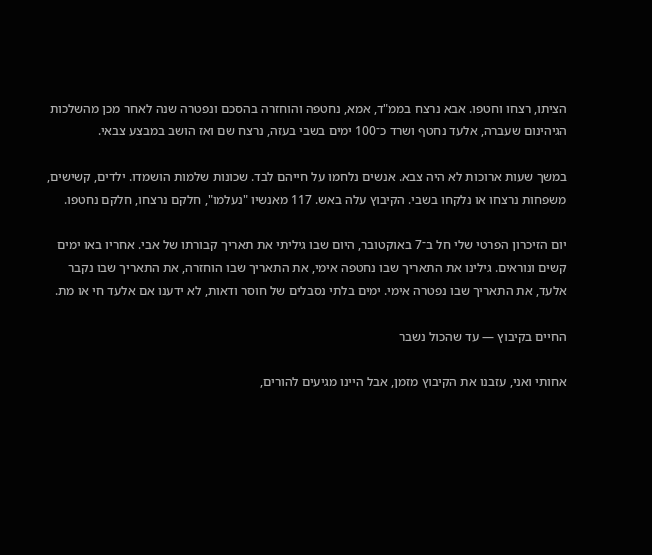הציתו, רצחו וחטפו. אבא נרצח בממ"ד, אמא, נחטפה והוחזרה בהסכם ונפטרה שנה לאחר מכן מהשלכות הגיהינום שעברה, אלעד נחטף ושרד כ־100 ימים בשבי בעזה, נרצח שם ואז הושב במבצע צבאי.

במשך שעות ארוכות לא היה צבא. אנשים נלחמו על חייהם לבד. שכונות שלמות הושמדו. ילדים, קשישים, משפחות נרצחו או נלקחו בשבי. הקיבוץ עלה באש. 117 מאנשיו "נעלמו", חלקם נרצחו, חלקם נחטפו.

יום הזיכרון הפרטי שלי חל ב־7 באוקטובר, היום שבו גיליתי את תאריך קבורתו של אבי. אחריו באו ימים קשים ונוראים. גילינו את התאריך שבו נחטפה אימי, את התאריך שבו הוחזרה, את התאריך שבו נקבר אלעד, את התאריך שבו נפטרה אימי. ימים בלתי נסבלים של חוסר ודאות, לא ידענו אם אלעד חי או מת.

החיים בקיבוץ — עד שהכול נשבר

אחותי ואני, עזבנו את הקיבוץ מזמן, אבל היינו מגיעים להורים,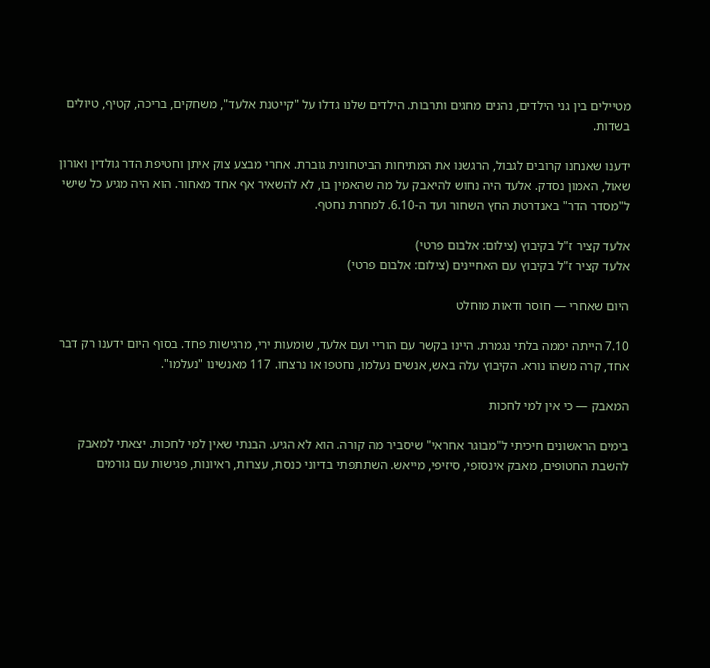מטיילים בין גני הילדים, נהנים מחגים ותרבות. הילדים שלנו גדלו על "קייטנת אלעד", משחקים, בריכה, קטיף, טיולים בשדות.

ידענו שאנחנו קרובים לגבול, הרגשנו את המתיחות הביטחונית גוברת. אחרי מבצע צוק איתן וחטיפת הדר גולדין ואורון שאול, האמון נסדק. אלעד היה נחוש להיאבק על מה שהאמין בו, לא להשאיר אף אחד מאחור. הוא היה מגיע כל שישי ל"מסדר הדר" באנדרטת החץ השחור ועד ה-6.10. למחרת נחטף.

אלעד קציר ז"ל בקיבוץ (צילום: אלבום פרטי)
אלעד קציר ז"ל בקיבוץ עם האחיינים (צילום: אלבום פרטי)

היום שאחרי — חוסר ודאות מוחלט

7.10 הייתה יממה בלתי נגמרת. היינו בקשר עם הוריי ועם אלעד, שומעות ירי, מרגישות פחד. בסוף היום ידענו רק דבר אחד, קרה משהו נורא. הקיבוץ עלה באש, אנשים נעלמו, נחטפו או נרצחו. 117 מאנשינו "נעלמו".

המאבק — כי אין למי לחכות

בימים הראשונים חיכיתי ל"מבוגר אחראי" שיסביר מה קורה. הוא לא הגיע. הבנתי שאין למי לחכות. יצאתי למאבק להשבת החטופים, מאבק אינסופי, סיזיפי, מייאש. השתתפתי בדיוני כנסת, עצרות, ראיונות, פגישות עם גורמים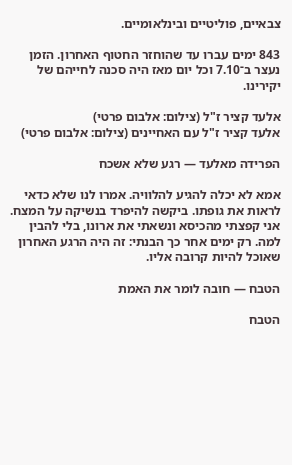צבאיים, פוליטיים ובינלאומיים.

843 ימים עברו עד שהוחזר החטוף האחרון. הזמן נעצר ב־7.10 וכל יום מאז היה סכנה לחייהם של יקירינו.

אלעד קציר ז"ל (צילום: אלבום פרטי)
אלעד קציר ז"ל עם האחיינים (צילום: אלבום פרטי)

הפרידה מאלעד — רגע שלא אשכח

אמא לא יכלה להגיע להלוויה. אמרו לנו שלא כדאי לראות את גופתו. ביקשה להיפרד בנשיקה על המצח. אני קפצתי מהכיסא ונשאתי את ארונו, בלי להבין למה. רק ימים אחר כך הבנתי: זה היה הרגע האחרון שאוכל להיות קרובה אליו.

הטבח — חובה לומר את האמת

הטבח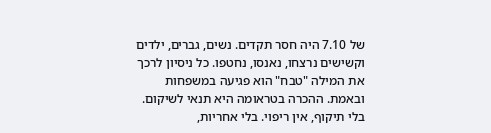של 7.10 היה חסר תקדים. נשים, גברים, ילדים וקשישים נרצחו, נאנסו, נחטפו. כל ניסיון לרכך את המילה "טבח" הוא פגיעה במשפחות ובאמת. ההכרה בטראומה היא תנאי לשיקום. בלי תיקוף, אין ריפוי. בלי אחריות,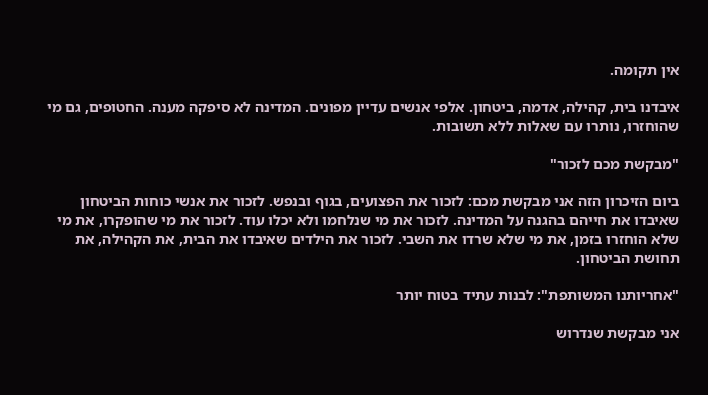אין תקומה.

איבדנו בית, קהילה, אדמה, ביטחון. אלפי אנשים עדיין מפונים. המדינה לא סיפקה מענה. החטופים, גם מי שהוחזרו, נותרו עם שאלות ללא תשובות.

"מבקשת מכם לזכור"

ביום הזיכרון הזה אני מבקשת מכם: לזכור את הפצועים, בגוף ובנפש. לזכור את אנשי כוחות הביטחון שאיבדו את חייהם בהגנה על המדינה. לזכור את מי שנלחמו ולא יכלו עוד. לזכור את מי שהופקרו, את מי שלא הוחזרו בזמן, את מי שלא שרדו את השבי. לזכור את הילדים שאיבדו את הבית, את הקהילה, את תחושת הביטחון.

"אחריותנו המשותפת": לבנות עתיד בטוח יותר

אני מבקשת שנדרוש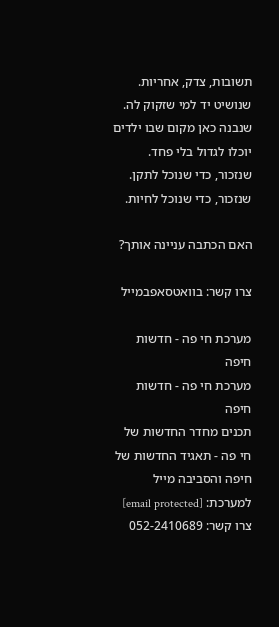תשובות, צדק, אחריות. שנושיט יד למי שזקוק לה. שנבנה כאן מקום שבו ילדים יוכלו לגדול בלי פחד. שנזכור, כדי שנוכל לתקן. שנזכור, כדי שנוכל לחיות.

האם הכתבה עניינה אותך?

צרו קשר: בוואטסאפבמייל

מערכת חי פה - חדשות חיפה
מערכת חי פה - חדשות חיפה
תכנים מחדר החדשות של חי פה - תאגיד החדשות של חיפה והסביבה מייל למערכת: [email protected] צרו קשר: 052-2410689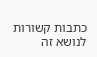כתבות קשורות לנושא זה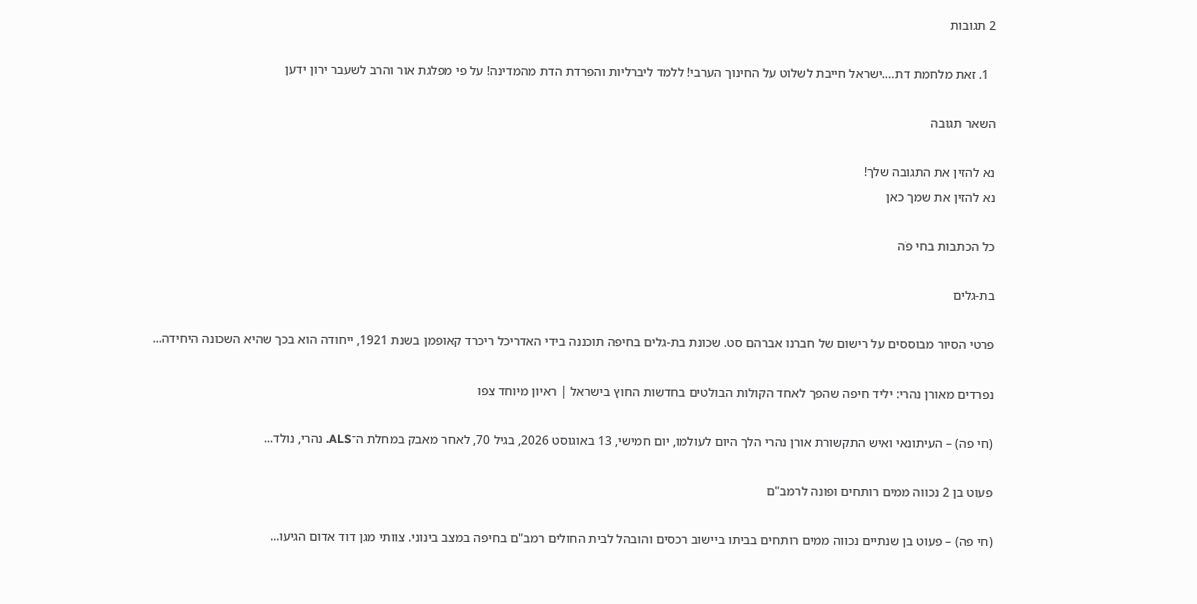2 תגובות

  1. זאת מלחמת דת….ישראל חייבת לשלוט על החינוך הערבי! ללמד ליברליות והפרדת הדת מהמדינה! על פי מפלגת אור והרב לשעבר ירון ידען

השאר תגובה

נא להזין את התגובה שלך!
נא להזין את שמך כאן

כל הכתבות בחי פֹה

בת-גלים

פרטי הסיור מבוססים על רישום של חברנו אברהם סט. שכונת בת-גלים בחיפה תוכננה בידי האדריכל ריכרד קאופמן בשנת 1921, ייחודה הוא בכך שהיא השכונה היחידה...

נפרדים מאורן נהרי: יליד חיפה שהפך לאחד הקולות הבולטים בחדשות החוץ בישראל | ראיון מיוחד צפו

(חי פה) – העיתונאי ואיש התקשורת אורן נהרי הלך היום לעולמו, יום חמישי, 13 באוגוסט 2026, בגיל 70, לאחר מאבק במחלת ה־ALS. נהרי, נולד...

פעוט בן 2 נכווה ממים רותחים ופונה לרמב"ם

(חי פה) – פעוט בן שנתיים נכווה ממים רותחים בביתו ביישוב רכסים והובהל לבית החולים רמב"ם בחיפה במצב בינוני. צוותי מגן דוד אדום הגיעו...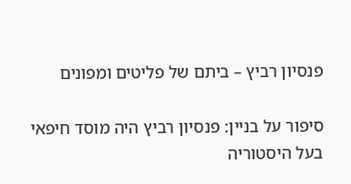פנסיון רביץ – ביתם של פליטים ומפונים

סיפור על בניין: פנסיון רביץ היה מוסד חיפאי בעל היסטוריה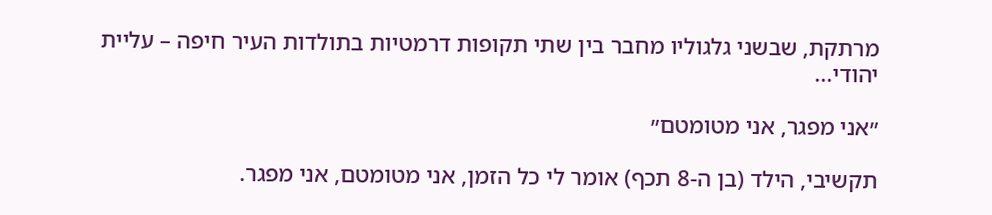מרתקת, שבשני גלגוליו מחבר בין שתי תקופות דרמטיות בתולדות העיר חיפה – עליית יהודי...

״אני מפגר, אני מטומטם״

תקשיבי, הילד (בן ה-8 תכף) אומר לי כל הזמן, אני מטומטם, אני מפגר.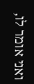ואני אומר לו,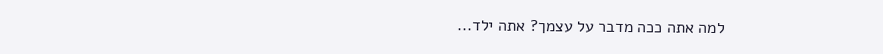למה אתה ככה מדבר על עצמך? אתה ילד...